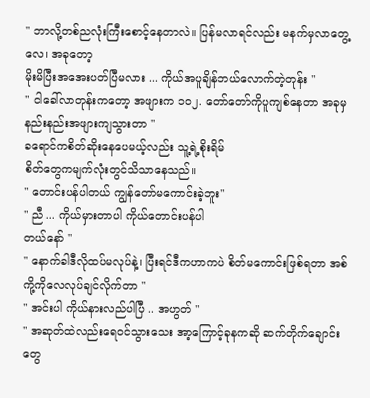" ဘာလို့တစ်ညလုံးကြီးစောင့်နေတာလဲ။ ပြန်မလာရင်လည်း မနက်မှလာတွေ့လေ၊ အခုတော့
မိုးမိပြီးအအေးပတ်ပြီမလား ... ကိုယ်အပူချိန်ဘယ်လောက်တဲ့တုန်း "
" ငါခေါ်လာတုန်းကတော့ အဖျားက ၁၀၂. တော်တော်ကိုပူကျစ်နေတာ အခုမှနည်းနည်းအဖျားကျသွားတာ "
ခရောင်ကစိတ်ဆိုးနေပေမယ့်လည်း သူ့ရဲ့စိုးရိမ်
စိတ်တွေကမျက်လုံးတွင်သိသာနေသည်။
" တောင်းပန်ပါတယ် ကျွန်တော်မကောင်းခဲ့ဘူး"
" ညီ ... ကိုယ်မှားတာပါ ကိုယ်တောင်းပန်ပါ
တယ်နော် "
" နောက်ခါဒီလိုထပ်မလုပ်နဲ့၊ ပြီးရင်ဒီကဟာကပဲ စိတ်မကောင်းဖြစ်ရတာ အစ်ကို့ကိုလေလုပ်ချင်လိုက်တာ "
" အင်းပါ ကိုယ်နားလည်ပါပြီ .. အဟွတ် "
" အဆုတ်ထဲလည်းရေဝင်သွားသေး အာ့ကြောင့်ခုနကဆို ဆက်တိုက်ချောင်းတွေ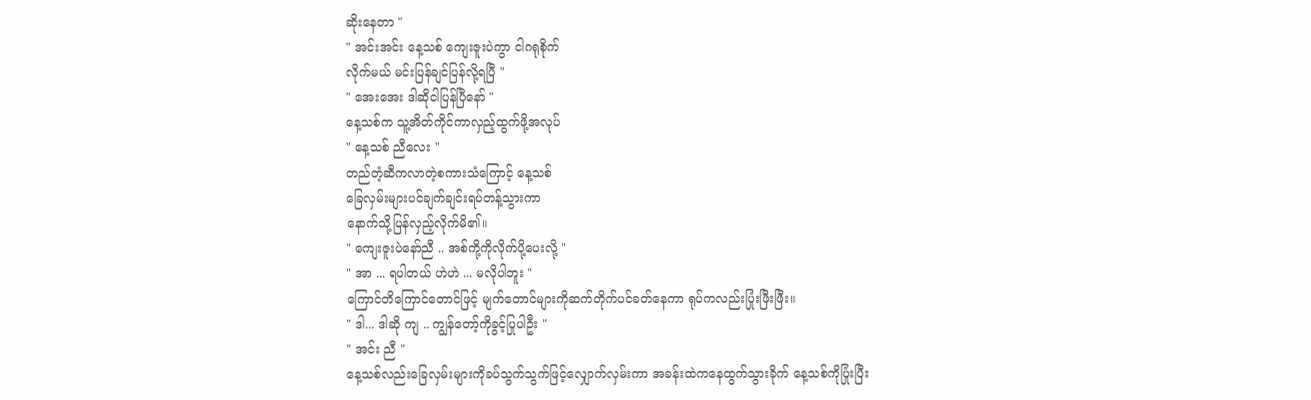ဆိုးနေတာ "
" အင်းအင်း နေ့သစ် ကျေးဇူးပဲကွာ ငါဂရုစိုက်
လိုက်မယ် မင်းပြန်ချင်ပြန်လို့ရပြီ "
" အေးအေး ဒါဆိုငါပြန်ပြီနော် "
နေ့သစ်က သူ့အိတ်ကိုင်ကာလှည့်ထွက်ဖို့အလုပ်
" နေ့သစ် ညီလေး "
တည်တံ့ဆီကလာတဲ့စကားသံကြောင့် နေ့သစ်
ခြေလှမ်းများပင်ချက်ချင်းရပ်တန့်သွားကာ
နောက်သို့ပြန်လှည့်လိုက်မိ၏။
" ကျေးဇူးပဲနော်ညီ .. အစ်ကို့ကိုလိုက်ပို့ပေးလို့ "
" အာ ... ရပါတယ် ဟဲဟဲ ... မလိုပါဘူး "
ကြောင်တိကြောင်တောင်ဖြင့် မျက်တောင်များကိုဆက်တိုက်ပင်ခတ်နေကာ ရုပ်ကလည်းပြုံးဖြီးဖြီး။
" ဒါ... ဒါဆို ကျ .. ကျွန်တော့်ကိုခွင့်ပြုပါဦး "
" အင်း ညီ "
နေ့သစ်လည်းခြေလှမ်းများကိုခပ်သွက်သွက်ဖြင့်လျှောက်လှမ်းကာ အခန်းထဲကနေထွက်သွားခိုက် နေ့သစ်ကိုပြုံးပြီး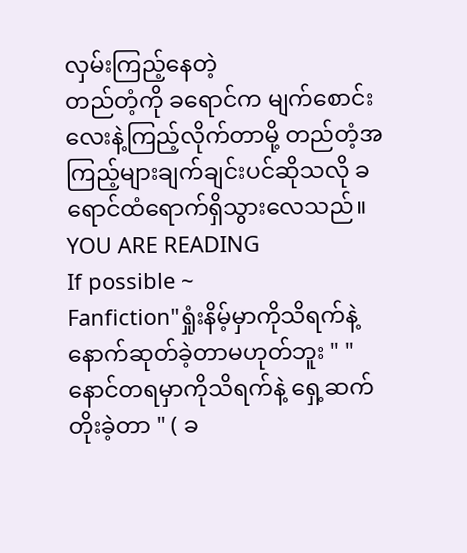လှမ်းကြည့်နေတဲ့
တည်တံ့ကို ခရောင်က မျက်စောင်းလေးနဲ့ကြည့်လိုက်တာမို့ တည်တံ့အကြည့်များချက်ချင်းပင်ဆိုသလို ခရောင်ထံရောက်ရှိသွားလေသည်။
YOU ARE READING
If possible ~
Fanfiction"ရှုံးနိမ့်မှာကိုသိရက်နဲ့ နောက်ဆုတ်ခဲ့တာမဟုတ်ဘူး " " နောင်တရမှာကိုသိရက်နဲ့ ရှေ့ဆက်တိုးခဲ့တာ " ( ခ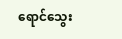ရောင်သွေး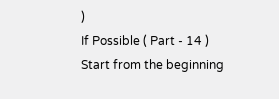)
If Possible ( Part - 14 )
Start from the beginning